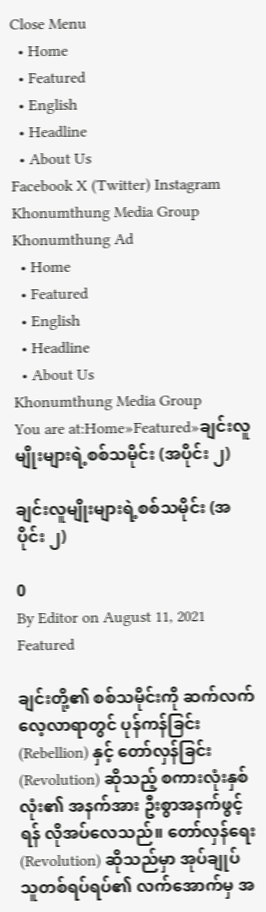Close Menu
  • Home
  • Featured
  • English
  • Headline
  • About Us
Facebook X (Twitter) Instagram
Khonumthung Media Group
Khonumthung Ad
  • Home
  • Featured
  • English
  • Headline
  • About Us
Khonumthung Media Group
You are at:Home»Featured»ချင်းလူမျိုးများရဲ့စစ်သမိုင်း (အပိုင်း ၂)

ချင်းလူမျိုးများရဲ့စစ်သမိုင်း (အပိုင်း ၂)

0
By Editor on August 11, 2021 Featured

ချင်းတို့၏ စစ်သမိုင်းကို ဆက်လက်လေ့လာရာတွင် ပုန်ကန်ခြင်း (Rebellion) နှင့် တော်လှန်ခြင်း (Revolution) ဆိုသည့် စကားလုံးနှစ်လုံး၏ အနက်အား ဦးစွာအနက်ဖွင့်ရန် လိုအပ်လေသည်။ တော်လှန်ရေး (Revolution) ဆိုသည်မှာ အုပ်ချုပ်သူတစ်ရပ်ရပ်၏ လက်အောက်မှ အ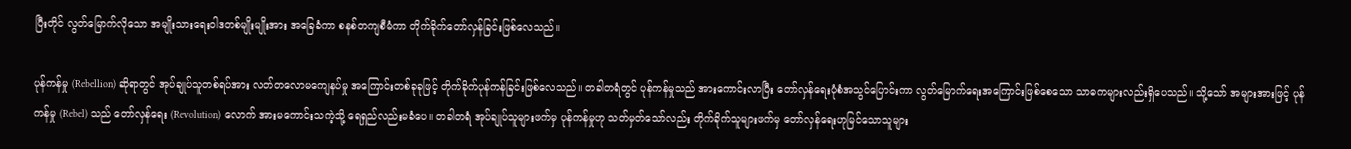ပြီးတိုင် လွတ်မြောက်လိုသော အမျိုးသားရေးဝါဒတစ်မျိုးမျိုးအား အခြေခံကာ စနစ်တကျစီမံကာ တိုက်ခိုက်တော်လှန်ခြင်းဖြစ်လေသည်။

ပုန်ကန်မှု (Rebellion) ဆိုရာတွင် အုပ်ချုပ်သူတစ်ရပ်အား လတ်တလောမကျေနပ်မှု အကြောင်းတစ်ခုခုဖြင့် တိုက်ခိုက်ပုန်ကန်ခြင်းဖြစ်လေသည်။ တခါတရံတွင် ပုန်ကန်မှုသည် အားကောင်းလာပြီး တော်လှန်ရေးပုံစံအသွင်ပြောင်းကာ လွတ်မြောက်ရေးအကြောင်းဖြစ်စေသော သာဓကများလည်းရှိပေသည်။ သို့သော် အများအားဖြင့် ပုန်ကန်မှု (Rebel) သည် တော်လှန်ရေး (Revolution) လောက် အားမကောင်းသကဲ့သို့ ရေရှည်လည်းမခံပေ။ တခါတရံ အုပ်ချုပ်သူများဖက်မှ ပုန်ကန်မှုဟု သတ်မှတ်သော်လည်း တိုက်ခိုက်သူများဖက်မှ တော်လှန်ရေးဟုမြင်သောသူများ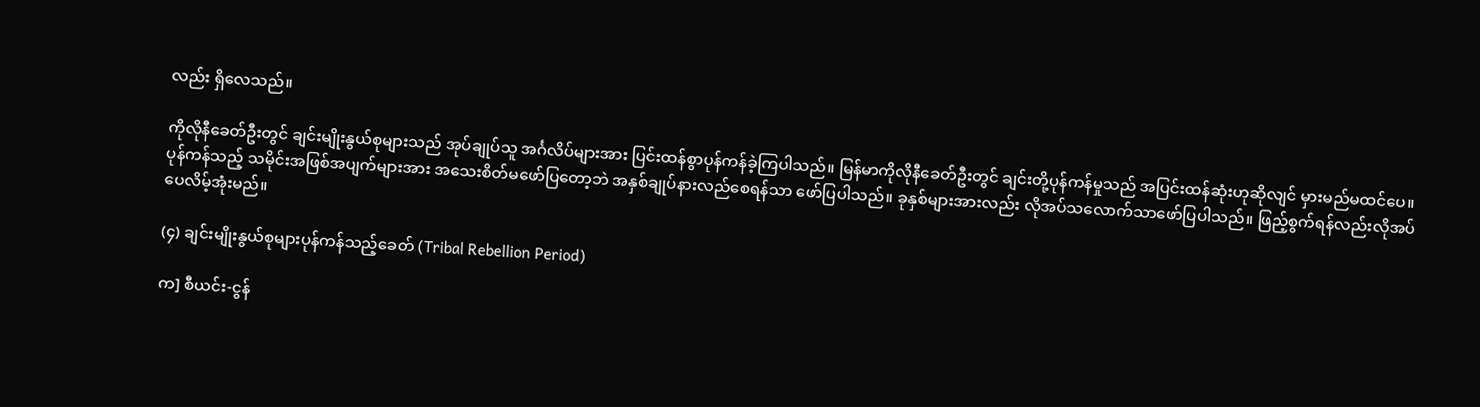လည်း ရှိလေသည်။

ကိုလိုနီခေတ်ဦးတွင် ချင်းမျိုးနွယ်စုများသည် အုပ်ချုပ်သူ အင်္ဂလိပ်များအား ပြင်းထန်စွာပုန်ကန်ခဲ့ကြပါသည်။ မြန်မာကိုလိုနီခေတ်ဦးတွင် ချင်းတို့ပုန်ကန်မှုသည် အပြင်းထန်ဆုံးဟုဆိုလျင် မှားမည်မထင်ပေ။ ပုန်ကန်သည့် သမိုင်းအဖြစ်အပျက်များအား အသေးစိတ်မဖော်ပြတော့ဘဲ အနှစ်ချုပ်နားလည်စေရန်သာ ဖော်ပြပါသည်။ ခုနှစ်များအားလည်း လိုအပ်သလောက်သာဖော်ပြပါသည်။ ဖြည့်စွက်ရန်လည်းလိုအပ်ပေလိမ့်အုံးမည်။

(၄) ချင်းမျိုးနွယ်စုများပုန်ကန်သည့်ခေတ် (Tribal Rebellion Period)

က] စီယင်း-ငွန်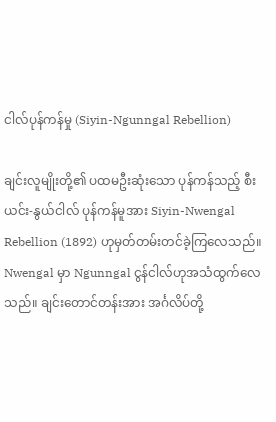ငါလ်ပုန်ကန်မှု (Siyin-Ngunngal Rebellion)

ချင်းလူမျိုးတို့၏ ပထမဦးဆုံးသော ပုန်ကန်သည့် စီးယင်း-နွယ်ငါလ် ပုန်ကန်မူအား Siyin-Nwengal Rebellion (1892) ဟုမှတ်တမ်းတင်ခဲ့ကြလေသည်။ Nwengal မှာ Ngunngal ငွန်ငါလ်ဟုအသံထွက်လေသည်။ ချင်းတောင်တန်းအား အင်္ဂလိပ်တို့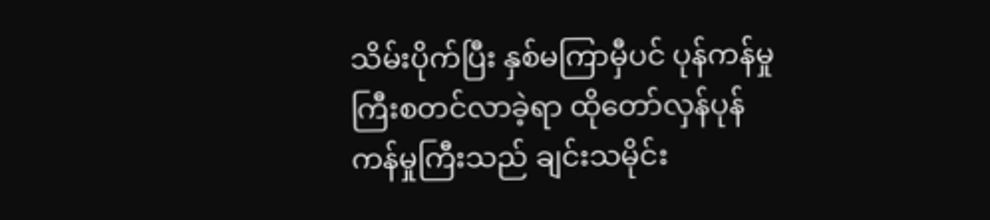သိမ်းပိုက်ပြီး နှစ်မကြာမှီပင် ပုန်ကန်မှုကြီးစတင်လာခဲ့ရာ ထိုတော်လှန်ပုန်ကန်မှုကြီးသည် ချင်းသမိုင်း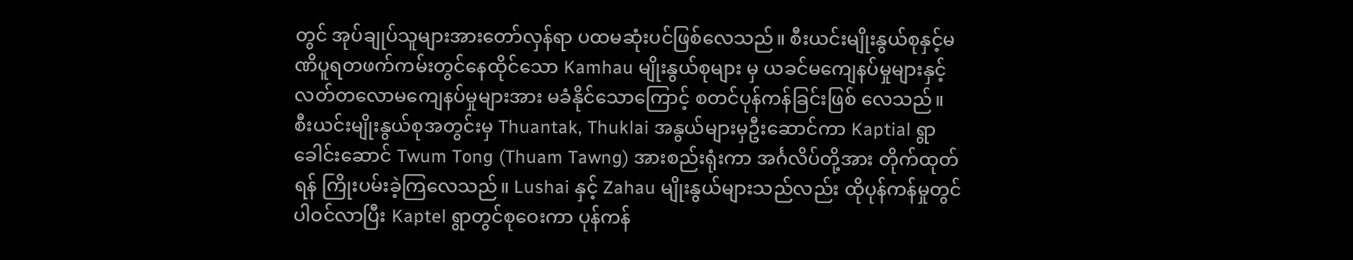တွင် အုပ်ချုပ်သူများအားတော်လှန်ရာ ပထမဆုံးပင်ဖြစ်လေသည်။ စီးယင်းမျိုးနွယ်စုနှင့်မဏိပူရတဖက်ကမ်းတွင်နေထိုင်သော Kamhau မျိုးနွယ်စုများ မှ ယခင်မကျေနပ်မှုများနှင့် လတ်တလောမကျေနပ်မှုများအား မခံနိုင်သောကြောင့် စတင်ပုန်ကန်ခြင်းဖြစ် လေသည်။ စီးယင်းမျိုးနွယ်စုအတွင်းမှ Thuantak, Thuklai အနွယ်များမှဦးဆောင်ကာ Kaptial ရွာခေါင်းဆောင် Twum Tong (Thuam Tawng) အားစည်းရုံးကာ အင်္ဂလိပ်တို့အား တိုက်ထုတ်ရန် ကြိုးပမ်းခဲ့ကြလေသည်။ Lushai နှင့် Zahau မျိုးနွယ်များသည်လည်း ထိုပုန်ကန်မှုတွင်ပါဝင်လာပြီး Kaptel ရွာတွင်စုဝေးကာ ပုန်ကန်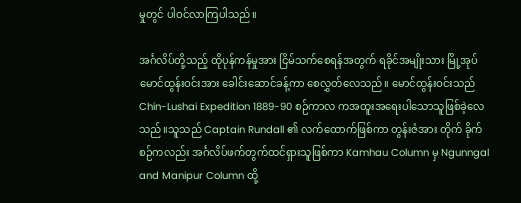မှုတွင် ပါဝင်လာကြပါသည်။

အင်္ဂလိပ်တို့သည့် ထိုပုန်ကန်မှုအား ငြိမ်သက်စေရန်အတွက် ရခိုင်အမျိုးသား မြို့အုပ် မောင်ထွန်းဝင်းအား ခေါင်းဆောင်ခန့်ကာ စေလွှတ်လေသည်။ မောင်ထွန်းဝင်းသည် Chin-Lushai Expedition 1889-90 စဉ်ကာလ ကအထူးအရေးပါသောသူဖြစ်ခဲ့လေသည်။သူသည် Captain Rundall ၏ လက်ထောက်ဖြစ်ကာ တွန်းဇံအား တိုက် ခိုက်စဉ်ကလည်း အင်္ဂလိပ်ဖက်တွက်ထင်ရှားသူဖြစ်ကာ Kamhau Column မှ Ngunngal and Manipur Column ထို့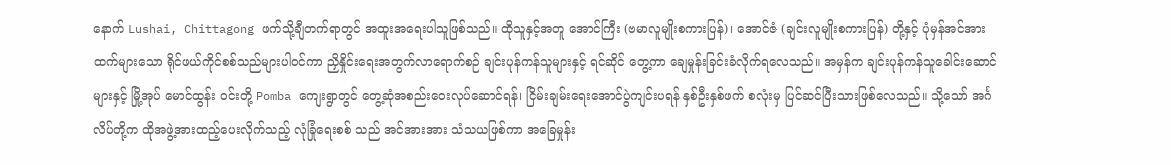နောက် Lushai, Chittagong ဖက်သို့ချီတက်ရာတွင် အထူးအရေးပါသူဖြစ်သည်။ ထိုသူနှင့်အတူ အောင်ကြီး (ဗမာလူမျိုးစကားပြန်)၊ အောင်ဇံ (ချင်းလူမျိုးစကားပြန်) တို့နှင့် ပုံမှန်အင်အားထက်များသော ရိုင်ဖယ်ကိုင်စစ်သည်များပါဝင်ကာ ညှိနှိုင်းရေးအတွက်လာရောက်စဉ် ချင်းပုန်ကန်သူများနှင့် ရင်ဆိုင် တွေ့ကာ ချေမှုန်းခြင်းခံလိုက်ရလေသည်။ အမှန်က ချင်းပုန်ကန်သူခေါင်းဆောင်များနှင့် မြို့အုပ် မောင်ထွန်း ဝင်းတို့ Pomba ကျေးရွာတွင် တွေ့ဆုံအစည်းဝေးလုပ်ဆောင်ရန်၊ ငြိမ်းချမ်းရေးအောင်ပွဲကျင်းပရန် နှစ်ဦးနှစ်ဖက် စလုံးမှ ပြင်ဆင်ပြီးသားဖြစ်လေသည်။ သို့သော် အင်္ဂလိပ်တို့က ထိုအဖွဲ့အားထည့်ပေးလိုက်သည့် လုံခြုံရေးစစ် သည် အင်အားအား သံသယဖြစ်ကာ အခြေမှုန်း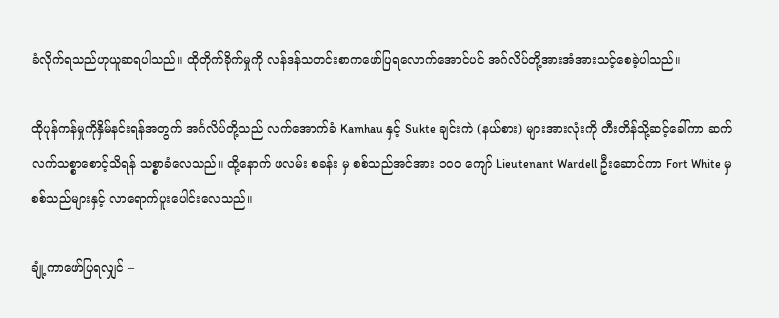ခံလိုက်ရသည်ဟုယူဆရပါသည်။ ထိုတိုက်ခိုက်မှုကို လန်ဒန်သတင်းစာကဖော်ပြရလောက်အောင်ပင် အဂ်လိပ်တို့အားအံအားသင့်စေခဲ့ပါသည်။

ထိုပုန်ကန်မှုကိုနှိမ်နင်းရန်အတွက် အင်္ဂလိပ်တို့သည် လက်အောက်ခံ Kamhau နှင့် Sukte ချင်းကဲ (နယ်စား) များအားလုံးကို တီးတိန်သို့ဆင့်ခေါ်ကာ ဆက်လက်သစ္စာစောင့်သိရန် သစ္စာခံလေသည်။ ထို့နောက် ဖလမ်း စခန်း မှ စစ်သည်အင်အား ၁၀၀ ကျော် Lieutenant Wardell ဦးဆောင်ကာ Fort White မှစစ်သည်များနှင့် လာရောက်ပူးပေါင်းလေသည်။

ချုံ့ကာဖော်ပြရလျှင် –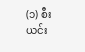(၁) စီးယင်း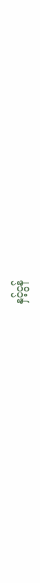နှင့်ငွန်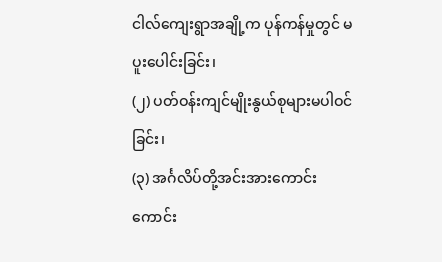ငါလ်ကျေးရွာအချို့က ပုန်ကန်မှုတွင် မပူးပေါင်းခြင်း၊
(၂) ပတ်ဝန်းကျင်မျိုးနွယ်စုများမပါဝင်ခြင်း၊
(၃) အင်္ဂလိပ်တို့အင်းအားကောင်းကောင်း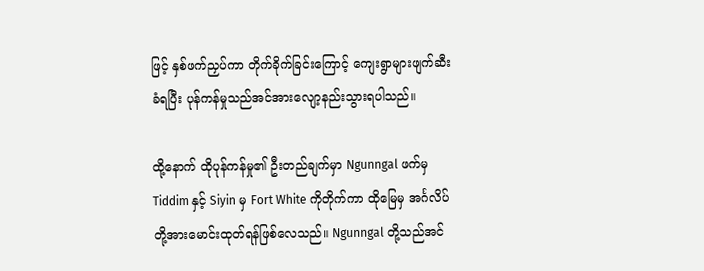ဖြင့် နှစ်ဖက်ညှပ်ကာ တိုက်ခိုက်ခြင်းကြောင့် ကျေးရွာများဖျက်ဆီးခံရပြီး ပုန်ကန်မှုသည်အင်အားလျော့နည်းသွားရပါသည်။

ထို့နောက် ထိုပုန်ကန်မှု၏ ဦးတည်ချက်မှာ Ngunngal ဖက်မှ Tiddim နှင့် Siyin မှ Fort White ကိုတိုက်ကာ ထိုမြေမှ အင်္ဂလိပ်တို့အားမောင်းထုတ်ရန်ဖြစ်လေသည်။ Ngunngal တို့သည်အင်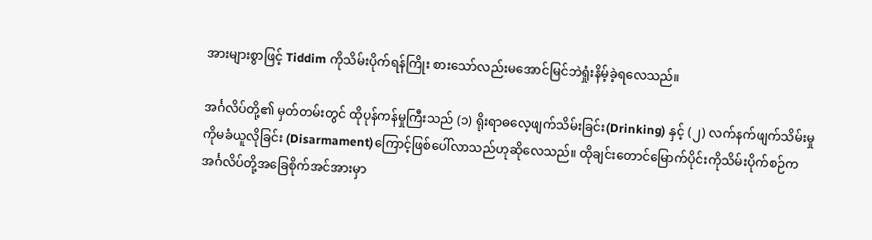အားများစွာဖြင့် Tiddim ကိုသိမ်းပိုက်ရန်ကြိုး စားသော်လည်းမအောင်မြင်ဘဲရှုံးနိမ့်ခဲ့ရလေသည်။

အင်္ဂလိပ်တို့၏ မှတ်တမ်းတွင် ထိုပုန်ကန်မှုကြီးသည် (၁) ရိုးရာဓလေ့ဖျက်သိမ်းခြင်း(Drinking) နှင့် (၂) လက်နက်ဖျက်သိမ်းမှုကိုမခံယူလိုခြင်း (Disarmament)ကြောင့်ဖြစ်ပေါ်လာသည်ဟုဆိုလေသည်။ ထိုချင်းတောင်မြောက်ပိုင်းကိုသိမ်းပိုက်စဉ်က အင်္ဂလိပ်တို့အခြေစိုက်အင်အားမှာ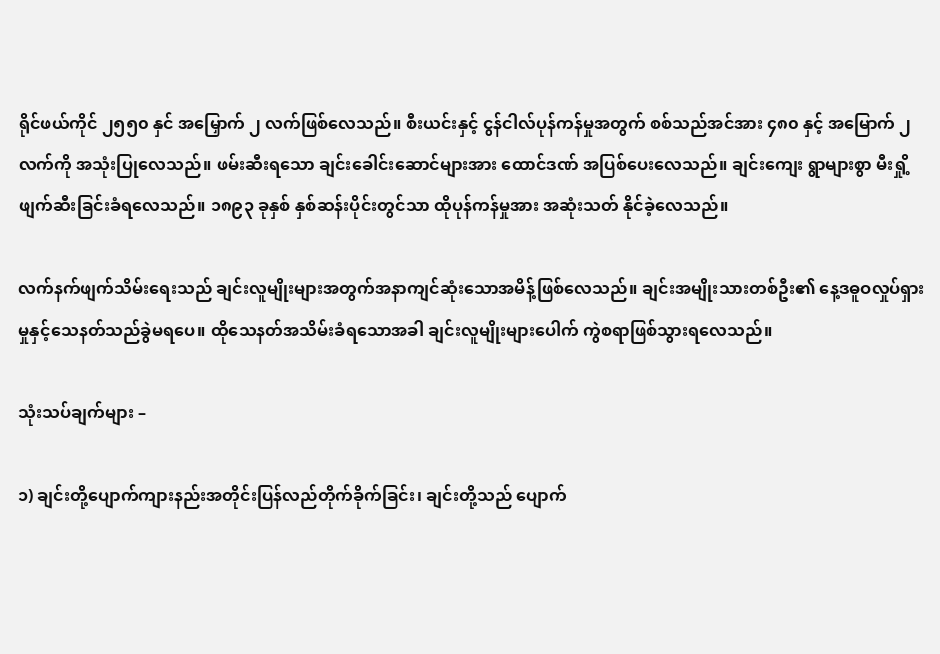ရိုင်ဖယ်ကိုင် ၂၅၅၀ နှင် အမြှောက် ၂ လက်ဖြစ်လေသည်။ စီးယင်းနှင့် ငွန်ငါလ်ပုန်ကန်မှုအတွက် စစ်သည်အင်အား ၄၈၀ နှင့် အမြောက် ၂ လက်ကို အသုံးပြုလေသည်။ ဖမ်းဆီးရသော ချင်းခေါင်းဆောင်များအား ထောင်ဒဏ် အပြစ်ပေးလေသည်။ ချင်းကျေး ရွာများစွာ မီးရှို့ဖျက်ဆီးခြင်းခံရလေသည်။ ၁၈၉၃ ခုနှစ် နှစ်ဆန်းပိုင်းတွင်သာ ထိုပုန်ကန်မှုအား အဆုံးသတ် နိုင်ခဲ့လေသည်။

လက်နက်ဖျက်သိမ်းရေးသည် ချင်းလူမျိုးများအတွက်အနာကျင်ဆုံးသောအမိန့်ဖြစ်လေသည်။ ချင်းအမျိုးသားတစ်ဦး၏ နေ့ဒဓူဝလှုပ်ရှားမှုနှင့်သေနတ်သည်ခွဲမရပေ။ ထိုသေနတ်အသိမ်းခံရသောအခါ ချင်းလူမျိုးများပေါက် ကွဲစရာဖြစ်သွားရလေသည်။

သုံးသပ်ချက်များ –

၁) ချင်းတို့ပျောက်ကျားနည်းအတိုင်းပြန်လည်တိုက်ခိုက်ခြင်း၊ ချင်းတို့သည် ပျောက်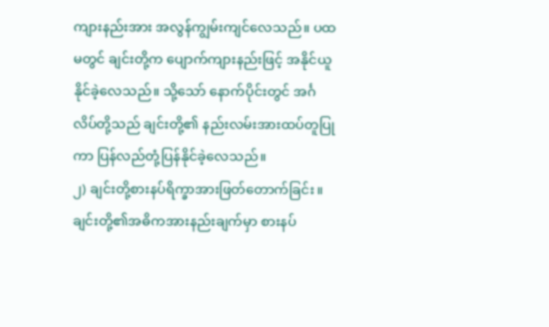ကျားနည်းအား အလွန်ကျွမ်းကျင်လေသည်။ ပထမတွင် ချင်းတို့က ပျောက်ကျားနည်းဖြင့် အနိုင်ယူနိုင်ခဲ့လေသည်။ သို့သော် နောက်ပိုင်းတွင် အင်္ဂလိပ်တို့သည် ချင်းတို့၏ နည်းလမ်းအားထပ်တူပြုကာ ပြန်လည်တုံ့ပြန်နိုင်ခဲ့လေသည်။
၂) ချင်းတို့စားနပ်ရိက္ခာအားဖြတ်တောက်ခြင်း။ ချင်းတို့၏အဓိကအားနည်းချက်မှာ စားနပ်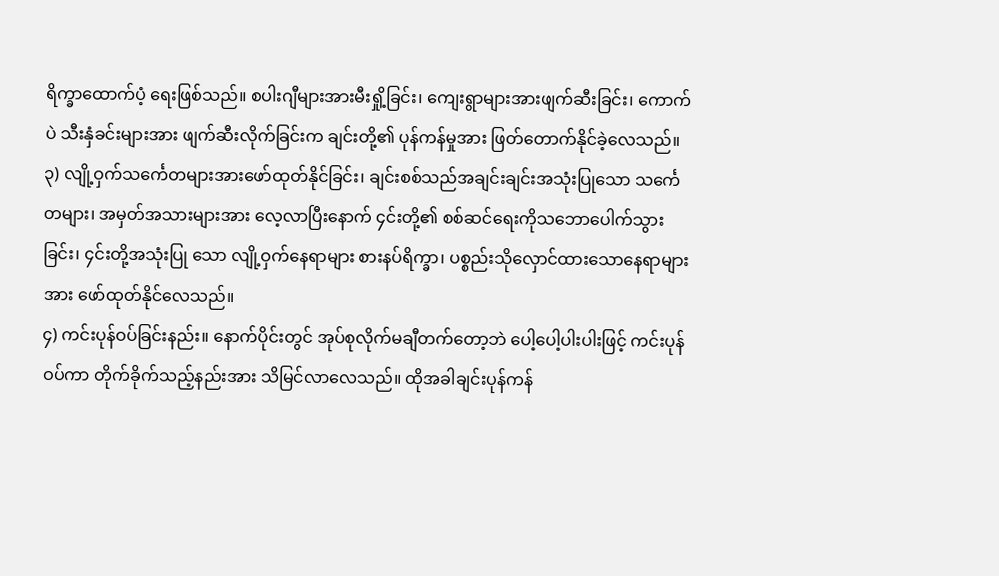ရိက္ခာထောက်ပံ့ ရေးဖြစ်သည်။ စပါးဂျီများအားမီးရှို့ခြင်း၊ ကျေးရွာများအားဖျက်ဆီးခြင်း၊ ကောက်ပဲ သီးနှံခင်းများအား ဖျက်ဆီးလိုက်ခြင်းက ချင်းတို့၏ ပုန်ကန်မှုအား ဖြတ်တောက်နိုင်ခဲ့လေသည်။
၃) လျို့ဝှက်သင်္ကေတများအားဖော်ထုတ်နိုင်ခြင်း၊ ချင်းစစ်သည်အချင်းချင်းအသုံးပြုသော သင်္ကေတများ၊ အမှတ်အသားများအား လေ့လာပြီးနောက် ၄င်းတို့၏ စစ်ဆင်ရေးကိုသဘောပေါက်သွားခြင်း၊ ၄င်းတို့အသုံးပြု သော လျို့ဝှက်နေရာများ စားနပ်ရိက္ခာ၊ ပစ္စည်းသိုလှောင်ထားသောနေရာများအား ဖော်ထုတ်နိုင်လေသည်။
၄) ကင်းပုန်ဝပ်ခြင်းနည်း။ နောက်ပိုင်းတွင် အုပ်စုလိုက်မချီတက်တော့ဘဲ ပေါ့ပေါ့ပါးပါးဖြင့် ကင်းပုန်ဝပ်ကာ တိုက်ခိုက်သည့်နည်းအား သိမြင်လာလေသည်။ ထိုအခါချင်းပုန်ကန်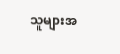သူများအ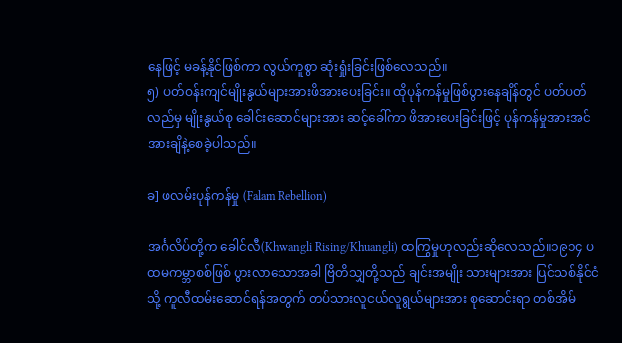နေဖြင့် မခန့်နိုင်ဖြစ်ကာ လွယ်ကူစွာ ဆုံးရှုံးခြင်းဖြစ်လေသည်။
၅) ပတ်ဝန်းကျင်မျိုးနွယ်များအားဖိအားပေးခြင်း။ ထိုပုန်ကန်မှုဖြစ်ပွားနေချိန်တွင် ပတ်ပတ်လည်မှ မျိုးနွယ်စု ခေါင်းဆောင်များအား ဆင့်ခေါ်ကာ ဖိအားပေးခြင်းဖြင့် ပုန်ကန်မှုအားအင်အားချိနဲ့စေခဲ့ပါသည်။

ခ] ဖလမ်းပုန်ကန်မှု (Falam Rebellion)

အင်္ဂလိပ်တို့က ခေါင်လီ(Khwangli Rising/Khuangli) ထကြွမှုဟုလည်းဆိုလေသည်။၁၉၁၄ ပထမကမ္ဘာစစ်ဖြစ် ပွားလာသောအခါ ဗြိတိသျှတို့သည် ချင်းအမျိုး သားများအား ပြင်သစ်နိုင်ငံသို့ ကူလီထမ်းဆောင်ရန်အတွက် တပ်သားလူငယ်လူရွယ်များအား စုဆောင်းရာ တစ်အိမ်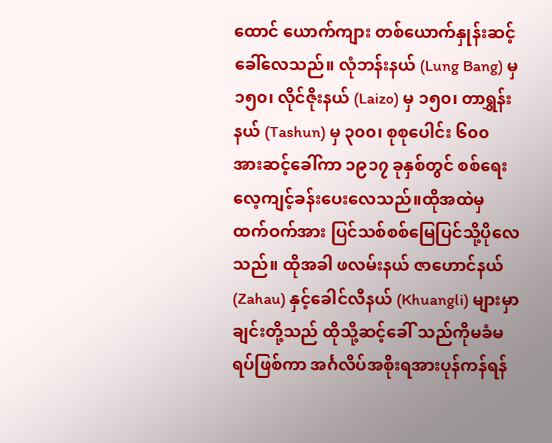ထောင် ယောက်ကျား တစ်ယောက်နှုန်းဆင့် ခေါ်လေသည်။ လုံဘန်းနယ် (Lung Bang) မှ ၁၅၀၊ လိုင်ဇိုးနယ် (Laizo) မှ ၁၅၀၊ တာရွှန်း နယ် (Tashun) မှ ၃၀၀၊ စုစုပေါင်း ၆၀၀ အားဆင့်ခေါ်ကာ ၁၉၁၇ ခုနှစ်တွင် စစ်ရေးလေ့ကျင့်ခန်းပေးလေသည်။ထိုအထဲမှ ထက်ဝက်အား ပြင်သစ်စစ်မြေပြင်သို့ပိုလေသည်။ ထိုအခါ ဖလမ်းနယ် ဇာဟောင်နယ် (Zahau) နှင့်ခေါင်လီနယ် (Khuangli) များမှာ ချင်းတို့သည် ထိုသို့ဆင့်ခေါ် သည်ကိုမခံမရပ်ဖြစ်ကာ အင်္ဂလိပ်အစိုးရအားပုန်ကန်ရန်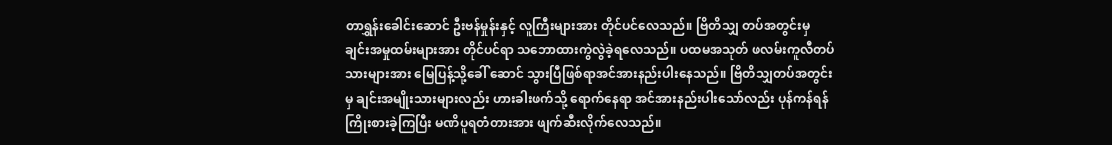တာရွှန်းခေါင်းဆောင် ဦးဗန်မှုန်းနှင့် လူကြီးများအား တိုင်ပင်လေသည်။ ဗြိတိသျှ တပ်အတွင်းမှ ချင်းအမှုထမ်းများအား တိုင်ပင်ရာ သဘောထားကွဲလွဲခဲ့ရလေသည်။ ပထမအသုတ် ဖလမ်းကူလီတပ်သားများအား မြေပြန့်သို့ခေါ် ဆောင် သွားပြီဖြစ်ရာအင်အားနည်းပါးနေသည်။ ဗြိတိသျှတပ်အတွင်းမှ ချင်းအမျိုးသားများလည်း ဟားခါးဖက်သို့ ရောက်နေရာ အင်အားနည်းပါးသော်လည်း ပုန်ကန်ရန်ကြိုးစားခဲ့ကြပြီး မဏိပူရတံတားအား ဖျက်ဆီးလိုက်လေသည်။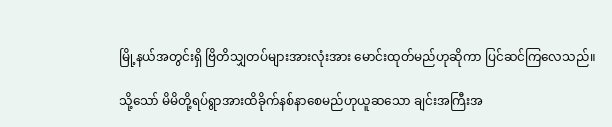မြို့နယ်အတွင်းရှိ ဗြိတိသျှတပ်များအားလုံးအား မောင်းထုတ်မည်ဟုဆိုကာ ပြင်ဆင်ကြလေသည်။

သို့သော် မိမိတို့ရပ်ရွာအားထိခိုက်နစ်နာစေမည်ဟုယူဆသော ချင်းအကြီးအ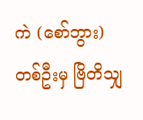ကဲ (စော်ဘွား) တစ်ဦးမှ ဗြိတိသျှ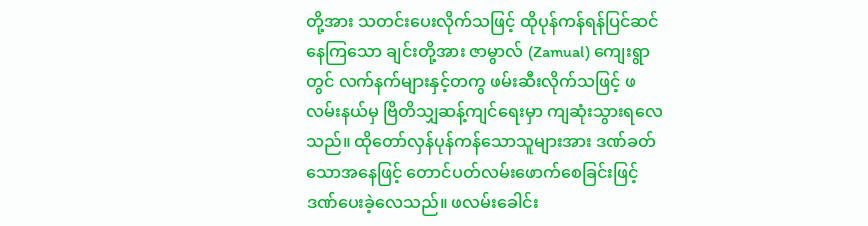တို့အား သတင်းပေးလိုက်သဖြင့် ထိုပုန်ကန်ရန်ပြင်ဆင်နေကြသော ချင်းတို့အား ဇာမွာလ် (Zamual) ကျေးရွာတွင် လက်နက်များနှင့်တကွ ဖမ်းဆီးလိုက်သဖြင့် ဖလမ်းနယ်မှ ဗြိတိသျှဆန့်ကျင်ရေးမှာ ကျဆုံးသွားရလေသည်။ ထိုတော်လှန်ပုန်ကန်သောသူများအား ဒဏ်ခတ်သောအနေဖြင့် တောင်ပတ်လမ်းဖောက်စေခြင်းဖြင့် ဒဏ်ပေးခဲ့လေသည်။ ဖလမ်းခေါင်း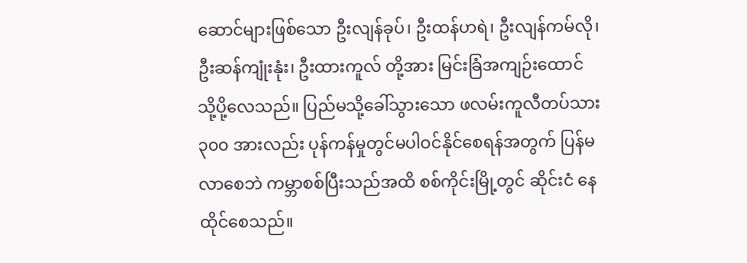ဆောင်များဖြစ်သော ဦးလျန်ခုပ်၊ ဦးထန်ဟရဲ၊ ဦးလျန်ကမ်လို၊ ဦးဆန်ကျုံးနုံး၊ ဦးထားကူလ် တို့အား မြင်းခြံအကျဉ်းထောင်သို့ပို့လေသည်။ ပြည်မသို့ခေါ်သွားသော ဖလမ်းကူလီတပ်သား ၃၀၀ အားလည်း ပုန်ကန်မှုတွင်မပါဝင်နိုင်စေရန်အတွက် ပြန်မလာစေဘဲ ကမ္ဘာစစ်ပြီးသည်အထိ စစ်ကိုင်းမြို့တွင် ဆိုင်းငံ နေထိုင်စေသည်။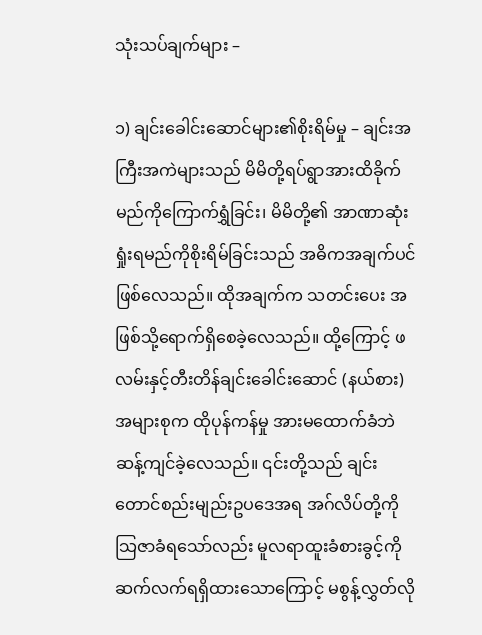သုံးသပ်ချက်များ –

၁) ချင်းခေါင်းဆောင်များ၏စိုးရိမ်မှု – ချင်းအကြီးအကဲများသည် မိမိတို့ရပ်ရွာအားထိခိုက်မည်ကိုကြောက်ရွှံခြင်း၊ မိမိတို့၏ အာဏာဆုံးရှုံးရမည်ကိုစိုးရိမ်ခြင်းသည် အဓိကအချက်ပင်ဖြစ်လေသည်။ ထိုအချက်က သတင်းပေး အဖြစ်သို့ရောက်ရှိစေခဲ့လေသည်။ ထို့ကြောင့် ဖလမ်းနှင့်တီးတိန်ချင်းခေါင်းဆောင် (နယ်စား) အများစုက ထိုပုန်ကန်မှု အားမထောက်ခံဘဲဆန့်ကျင်ခဲ့လေသည်။ ၎င်းတို့သည် ချင်းတောင်စည်းမျည်းဥပဒေအရ အဂ်လိပ်တို့ကို သြဇာခံရသော်လည်း မူလရာထူးခံစားခွင့်ကိုဆက်လက်ရရှိထားသောကြောင့် မစွန့်လွှတ်လို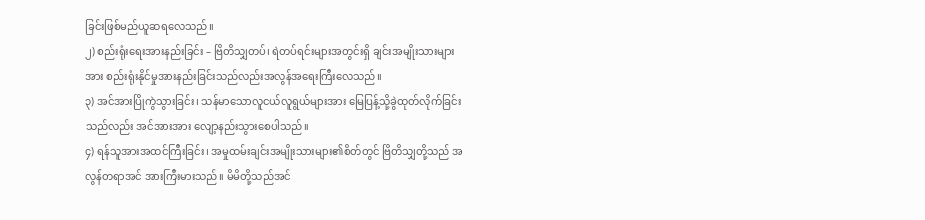ခြင်းဖြစ်မည်ယူဆရလေသည်။
၂) စည်းရုံးရေးအားနည်းခြင်း – ဗြိတိသျှတပ်၊ ရဲတပ်ရင်းများအတွင်းရှိ ချင်းအမျိုးသားများအား စည်းရုံးနိုင်မှုအားနည်းခြင်းသည်လည်းအလွန်အရေးကြီးလေသည်။
၃) အင်အားပြိုကွဲသွားခြင်း၊ သန်မာသောလူငယ်လူရွယ်များအား မြေပြန့်သို့ခွဲထုတ်လိုက်ခြင်းသည်လည်း အင်အားအား လျော့နည်းသွားစေပါသည်။
၄) ရန်သူအားအထင်ကြီးခြင်း၊ အမှုထမ်းချင်းအမျိုးသားများ၏စိတ်တွင် ဗြိတိသျှတို့သည် အလွန်တရာအင် အားကြီးမားသည်။ မိမိတို့သည်အင်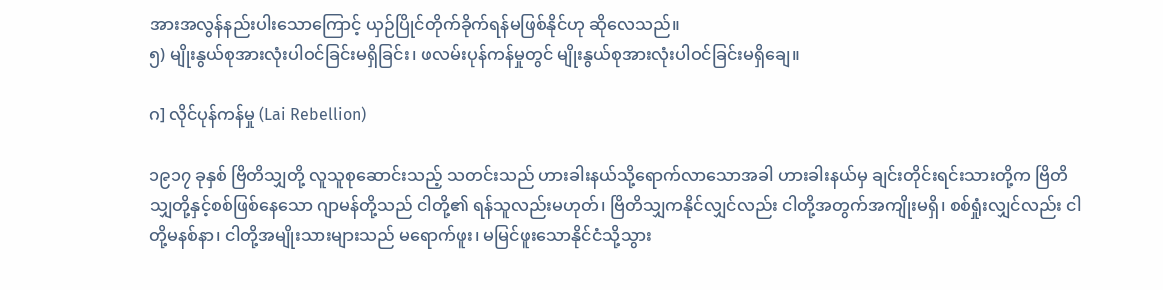အားအလွန်နည်းပါးသောကြောင့် ယှဉ်ပြိုင်တိုက်ခိုက်ရန်မဖြစ်နိုင်ဟု ဆိုလေသည်။
၅) မျိုးနွယ်စုအားလုံးပါဝင်ခြင်းမရှိခြင်း၊ ဖလမ်းပုန်ကန်မှုတွင် မျိုးနွယ်စုအားလုံးပါဝင်ခြင်းမရှိချေ။

ဂ] လိုင်ပုန်ကန်မှု (Lai Rebellion)

၁၉၁၇ ခုနှစ် ဗြိတိသျှတို့ လူသူစုဆောင်းသည့် သတင်းသည် ဟားခါးနယ်သို့ရောက်လာသောအခါ ဟားခါးနယ်မှ ချင်းတိုင်းရင်းသားတို့က ဗြိတိသျှတို့နှင့်စစ်ဖြစ်နေသော ဂျာမန်တို့သည် ငါတို့၏ ရန်သူလည်းမဟုတ်၊ ဗြိတိသျှကနိုင်လျှင်လည်း ငါတို့အတွက်အကျိုးမရှိ၊ စစ်ရှုံးလျှင်လည်း ငါတို့မနစ်နာ၊ ငါတို့အမျိုးသားများသည် မရောက်ဖူး၊ မမြင်ဖူးသောနိုင်ငံသို့သွား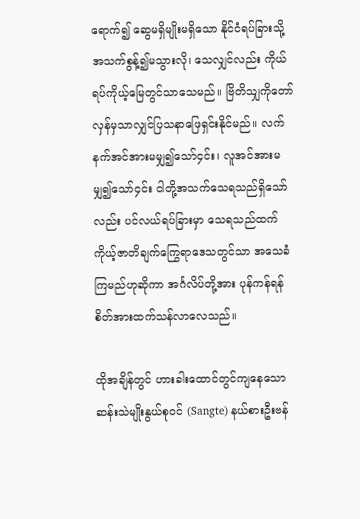ရောက်၍ ဆွေမရှိမျိုးမရှိသော နိုင်ငံရပ်ခြားသို့အသက်စွန့်၍မသွားလို၊ သေလျှင်လည်း ကိုယ်ရပ်ကိုယ့်မြေတွင်သာသေမည်။ ဗြိတိသျှကိုတော်လှန်မှသာလျှင်ပြသနာဖြေရှင်းနိုင်မည်။ လက်နက်အင်အားမမျှ၍သော်၄င်း၊ လူအင်အားမမျှ၍သော်၄င်း ငါတို့အသက်သေရသည်ရှိသော်လည်း ပင်လယ်ရပ်ခြားမှာ သေရသည်ထက် ကိုယ့်ဇာတိချက်ကြွေရာဒေသတွင်သာ အသေခံကြမည်ဟုဆိုကာ အင်္ဂလိပ်တို့အား ပုန်ကန်ရန်စိတ်အားထက်သန်လာလေသည်။

ထိုအချိန်တွင် ဟားခါးထောင်တွင်ကျနေသော ဆန်းသဲမျိုးနွယ်စုဝင် (Sangte) နယ်စားဦးဗန်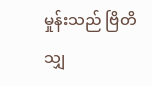မှုန်းသည် ဗြိတိသျှ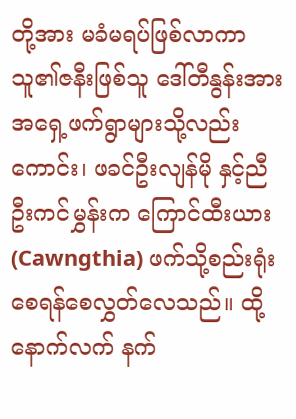တို့အား မခံမရပ်ဖြစ်လာကာ သူ၏ဇနီးဖြစ်သူ ဒေါ်တီနွန်းအားအရှေ့ဖက်ရွာများသို့လည်းကောင်း၊ ဖခင်ဦးလျန်မို နှင့်ညီ ဦးကင်မွှန်းက ကြောင်ထီးယား (Cawngthia) ဖက်သို့စည်းရုံးစေရန်စေလွှတ်လေသည်။ ထို့နောက်လက် နက်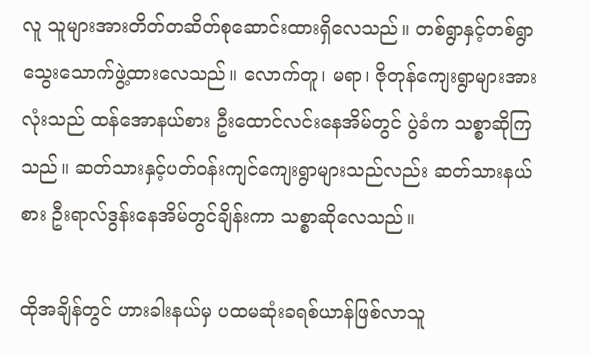လူ သူများအားတိတ်တဆိတ်စုဆောင်းထားရှိလေသည်။ တစ်ရွာနှင့်တစ်ရွာသွေးသောက်ဖွဲ့ထားလေသည်။ လောက်တူ၊ မရာ၊ ဇိုတုန်ကျေးရွာများအားလုံးသည် ထန်အောနယ်စား ဦးထောင်လင်းနေအိမ်တွင် ပွဲခံက သစ္စာဆိုကြသည်။ ဆတ်သားနှင့်ပတ်ဝန်းကျင်ကျေးရွာများသည်လည်း ဆတ်သားနယ်စား ဦးရာလ်ဒွန်းနေအိမ်တွင်ချိန်းကာ သစ္စာဆိုလေသည်။

ထိုအချိန်တွင် ဟားခါးနယ်မှ ပထမဆုံးခရစ်ယာန်ဖြစ်လာသူ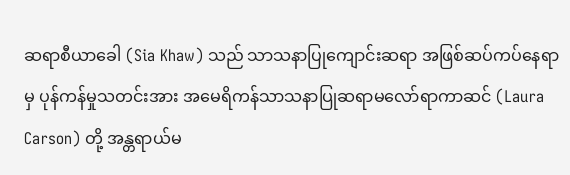ဆရာစီယာခေါ (Sia Khaw) သည် သာသနာပြုကျောင်းဆရာ အဖြစ်ဆပ်ကပ်နေရာမှ ပုန်ကန်မှုသတင်းအား အမေရိကန်သာသနာပြုဆရာမလော်ရာကာဆင် (Laura Carson) တို့ အန္တရာယ်မ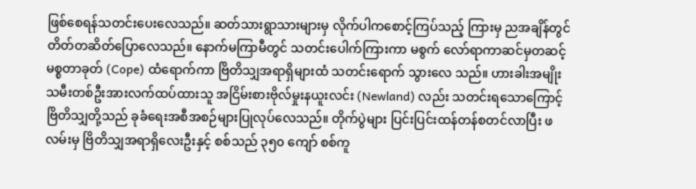ဖြစ်စေရန်သတင်းပေးလေသည်။ ဆတ်သားရွာသားများမှ လိုက်ပါကစောင့်ကြပ်သည့် ကြားမှ ညအချိန်တွင်တိတ်တဆိတ်ပြောလေသည်။ နောက်မကြာမီတွင် သတင်းပေါက်ကြားကာ မစွက် လော်ရာကာဆင်မှတဆင့် မစ္စတာခုတ် (Cope) ထံရောက်ကာ ဗြိတိသျှအရာရှိများထံ သတင်းရောက် သွားလေ သည်။ ဟားခါးအမျိုးသမီးတစ်ဦးအားလက်ထပ်ထားသူ အငြိမ်းစားဗိုလ်မှုးနယူးလင်း (Newland) လည်း သတင်းရသောကြောင့် ဗြိတိသျှတို့သည် ခုခံရေးအစီအစဉ်များပြုလုပ်လေသည်။ တိုက်ပွဲများ ပြင်းပြင်းထန်တန်စတင်လာပြီး ဖလမ်းမှ ဗြိတိသျှအရာရှိလေးဦးနှင့် စစ်သည် ၃၅၀ ကျော် စစ်ကူ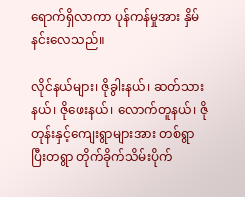ရောက်ရှိလာကာ ပုန်ကန်မှုအား နှိမ်နင်းလေသည်။

လိုင်နယ်များ၊ ဇိုခွါးနယ်၊ ဆတ်သားနယ်၊ ဇိုဖေးနယ်၊ လောက်တူနယ်၊ ဇိုတုန်းနှင့်ကျေးရွာများအား တစ်ရွာ ပြီးတရွာ တိုက်ခိုက်သိမ်းပိုက်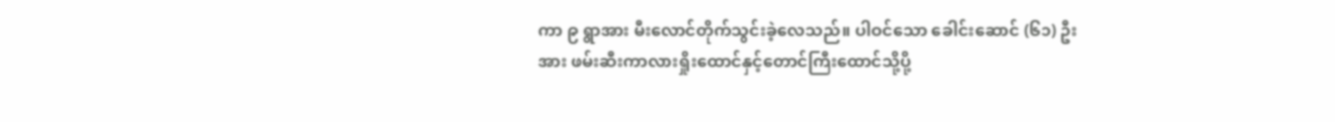ကာ ၉ ရွာအား မီးလောင်တိုက်သွင်းခဲ့လေသည်။ ပါဝင်သော ခေါင်းဆောင် (၆၁) ဦးအား ဖမ်းဆီးကာလားရှိုးထောင်နှင့်တောင်ကြီးထောင်သို့ပို့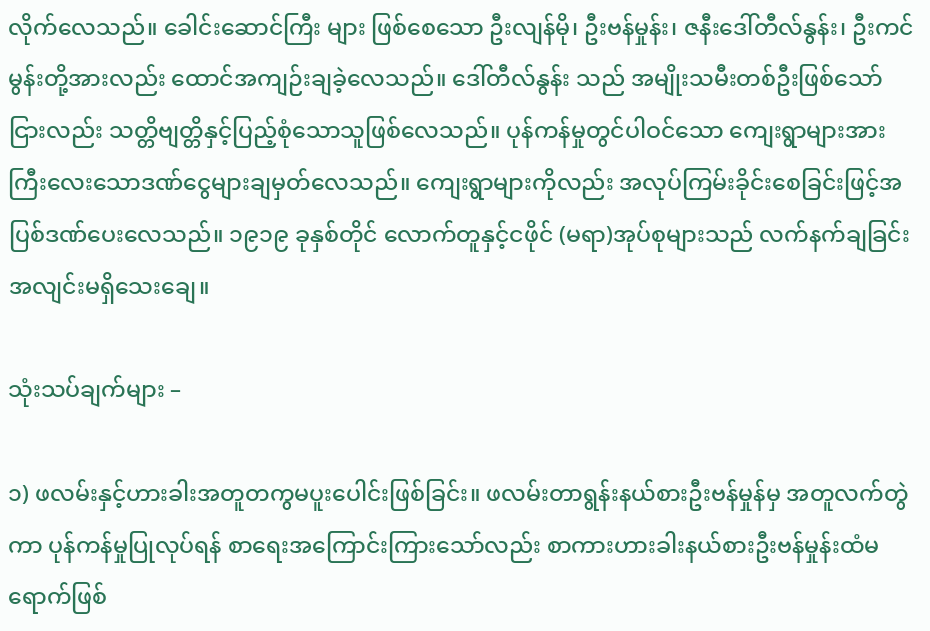လိုက်လေသည်။ ခေါင်းဆောင်ကြီး များ ဖြစ်စေသော ဦးလျန်မို၊ ဦးဗန်မှုန်း၊ ဇနီးဒေါ်တီလ်နွန်း၊ ဦးကင်မွန်းတို့အားလည်း ထောင်အကျဉ်းချခဲ့လေသည်။ ဒေါ်တီလ်နွန်း သည် အမျိုးသမီးတစ်ဦးဖြစ်သော်ငြားလည်း သတ္တိဗျတ္တိနှင့်ပြည့်စုံသောသူဖြစ်လေသည်။ ပုန်ကန်မှုတွင်ပါဝင်သော ကျေးရွာများအား ကြီးလေးသောဒဏ်ငွေများချမှတ်လေသည်။ ကျေးရွာများကိုလည်း အလုပ်ကြမ်းခိုင်းစေခြင်းဖြင့်အပြစ်ဒဏ်ပေးလေသည်။ ၁၉၁၉ ခုနှစ်တိုင် လောက်တူနှင့်ငဖိုင် (မရာ)အုပ်စုများသည် လက်နက်ချခြင်း အလျင်းမရှိသေးချေ။

သုံးသပ်ချက်များ –

၁) ဖလမ်းနှင့်ဟားခါးအတူတကွမပူးပေါင်းဖြစ်ခြင်း။ ဖလမ်းတာရွန်းနယ်စားဦးဗန်မှုန်မှ အတူလက်တွဲကာ ပုန်ကန်မှုပြုလုပ်ရန် စာရေးအကြောင်းကြားသော်လည်း စာကားဟားခါးနယ်စားဦးဗန်မှုန်းထံမရောက်ဖြစ်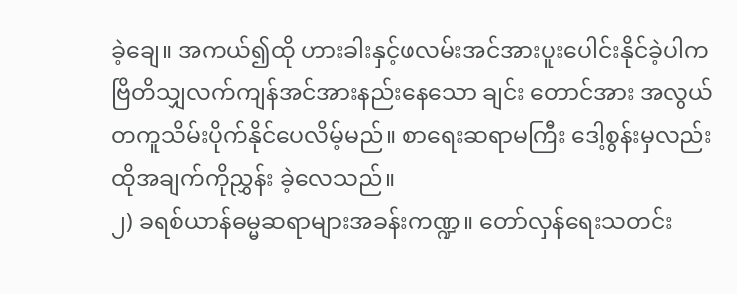ခဲ့ချေ။ အကယ်၍ထို ဟားခါးနှင့်ဖလမ်းအင်အားပူးပေါင်းနိုင်ခဲ့ပါက ဗြိတိသျှလက်ကျန်အင်အားနည်းနေသော ချင်း တောင်အား အလွယ်တကူသိမ်းပိုက်နိုင်ပေလိမ့်မည်။ စာရေးဆရာမကြီး ဒေါ့စွန်းမှလည်းထိုအချက်ကိုညွှန်း ခဲ့လေသည်။
၂) ခရစ်ယာန်ဓမ္မဆရာများအခန်းကဏ္ဍ။ တော်လှန်ရေးသတင်း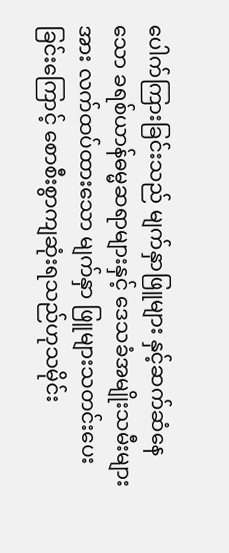ပေါက်ကြားခြင်းသည် မျက်နှာဖြူများ နှင့်ဆက်ဆံနေသော ခရစ်ယာန်ဓမ္မဆရာများနှင့် ဒေသခံအမျိုးသမီးများအား လက်ထပ်ထားသော မျက်နှာ ဖြူများသတင်းပေးခြင်းကြောင့် စောစီးစွာကျဆုံးရသည်ဟုသမိုင်း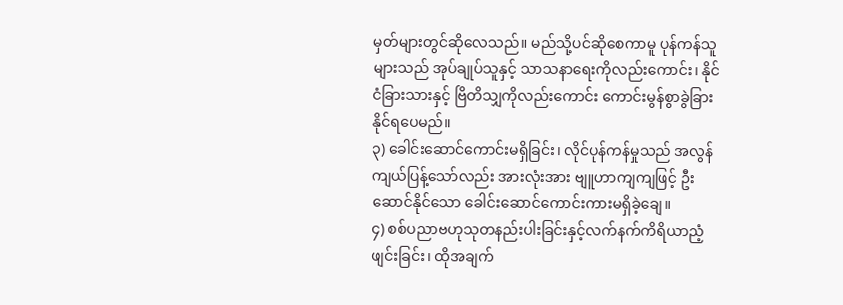မှတ်များတွင်ဆိုလေသည်။ မည်သို့ပင်ဆိုစေကာမူ ပုန်ကန်သူများသည် အုပ်ချုပ်သူနှင့် သာသနာရေးကိုလည်းကောင်း၊ နိုင်ငံခြားသားနှင့် ဗြိတိသျှကိုလည်းကောင်း ကောင်းမွန်စွာခွဲခြားနိုင်ရပေမည်။
၃) ခေါင်းဆောင်ကောင်းမရှိခြင်း၊ လိုင်ပုန်ကန်မှုသည် အလွန်ကျယ်ပြန့်သော်လည်း အားလုံးအား ဗျူဟာကျကျဖြင့် ဦးဆောင်နိုင်သော ခေါင်းဆောင်ကောင်းကားမရှိခဲ့ချေ။
၄) စစ်ပညာဗဟုသုတနည်းပါးခြင်းနှင့်လက်နက်ကိရိယာညံ့ဖျင်းခြင်း၊ ထိုအချက်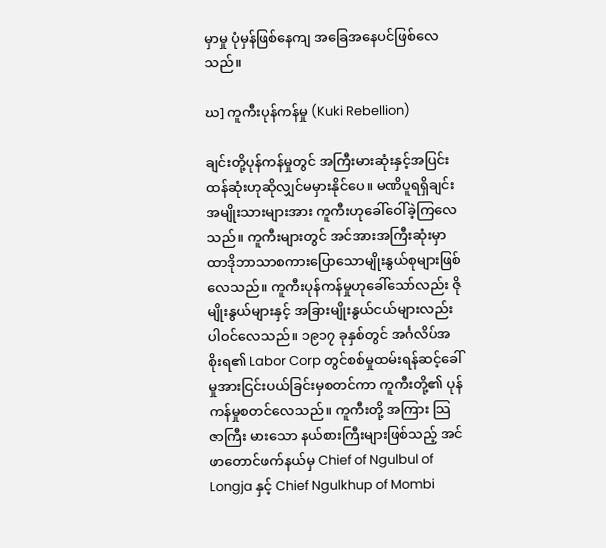မှာမှု ပုံမှန်ဖြစ်နေကျ အခြေအနေပင်ဖြစ်လေသည်။

ဃ] ကူကီးပုန်ကန်မှု (Kuki Rebellion)

ချင်းတို့ပုန်ကန်မှုတွင် အကြီးမားဆုံးနှင့်အပြင်းထန်ဆုံးဟုဆိုလျှင်မမှားနိုင်ပေ။ မဏိပူရရှိချင်းအမျိုးသားများအား ကူကီးဟုခေါ်ဝေါ်ခဲ့ကြလေသည်။ ကူကီးများတွင် အင်အားအကြီးဆုံးမှာ ထာဒိုဘာသာစကားပြောသောမျိုးနွယ်စုများဖြစ်လေသည်။ ကူကီးပုန်ကန်မှုဟုခေါ်သော်လည်း ဇိုမျိုးနွယ်များနှင့် အခြားမျိုးနွယ်ငယ်များလည်းပါဝင်လေသည်။ ၁၉၁၇ ခုနှစ်တွင် အင်္ဂလိပ်အစိုးရ၏ Labor Corp တွင်စစ်မှုထမ်းရန်ဆင့်ခေါ်မှုအားငြင်းပယ်ခြင်းမှစတင်ကာ ကူကီးတို့၏ ပုန်ကန်မှုစတင်လေသည်။ ကူကီးတို့ အကြား သြဇာကြီး မားသော နယ်စားကြီးများဖြစ်သည့် အင်ဖာတောင်ဖက်နယ်မှ Chief of Ngulbul of Longja နှင့် Chief Ngulkhup of Mombi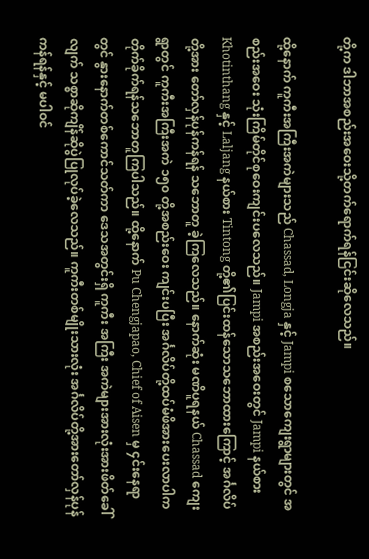တို့က ဒါဘာအစည်းအဝေးသို့တက်ရောက်ရန်ငြင်းဆိုလေသည်။

ထို့နောက် ကူကီးအကြီးအကဲများသည် Chassad, Longja နှင့် Jampi စသောကျေးရွာများတွင် အစည်းအဝေး သုံးကြိမ်တိုင်စုဝေးကျင်းပလေသည်။ Jampi အစည်းအဝေးတွင် Jampi နယ်စား Khotinthang နှင့် Laljang နယ်စား Tintong တို့၏ပြင်းထန်သောသဘောထားကြောင့် အင်္ဂလိပ်တို့အား တော်လှန်ပုန်ကန်ရန် သဘောတူ ခဲ့ကြလေသည်။ နောက်ဆုံး မဏိပူရနယ် Chassad ကျေးရွာတွင် ကူကီးအကြီးအကဲ ၁၅၀ တို့အစည်းဝေး ကျင်းပပြီး အင်္ဂလိပ်တို့ထပ်မံဖိအားပေးလာပါကတိုက်ခိုက်ရန်သဘောတူကြပါသည်။ ထို့နောက် Pu Chengjapao, Chief of Aisen မှ ၄င်းနေရာတွင် နွားနောက်တစ်ကောင်သတ်ကာ ဒေသအတွင်းရှိ ကူကီး အကြီး အကဲများအားလုံးအားဖိတ်ခေါ်လျက် သစ္စာဆိုကျိန်ဆိုပွဲပြုလုပ်ခဲ့လေသည်။ ကူကီးတစ်မျိုးသားလုံး အင်္ဂလိပ်တို့အားတော်လှန်ပုန်ကန်ရန်နှင့် မပါဝင်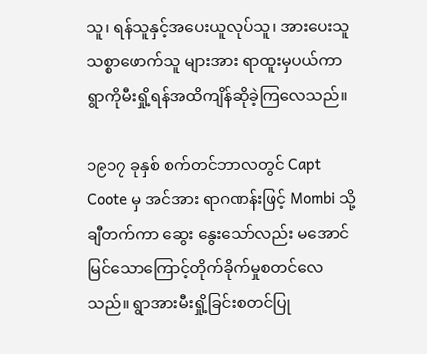သူ၊ ရန်သူနှင့်အပေးယူလုပ်သူ၊ အားပေးသူသစ္စာဖောက်သူ များအား ရာထူးမှပယ်ကာ ရွာကိုမီးရှို့ရန်အထိကျိန်ဆိုခဲ့ကြလေသည်။

၁၉၁၇ ခုနှစ် စက်တင်ဘာလတွင် Capt Coote မှ အင်အား ရာဂဏန်းဖြင့် Mombi သို့ချီတက်ကာ ဆွေး နွေးသော်လည်း မအောင်မြင်သောကြောင့်တိုက်ခိုက်မှုစတင်လေသည်။ ရွာအားမီးရှို့ခြင်းစတင်ပြု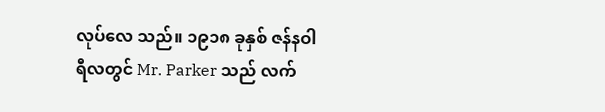လုပ်လေ သည်။ ၁၉၁၈ ခုနှစ် ဇန်နဝါရီလတွင် Mr. Parker သည် လက်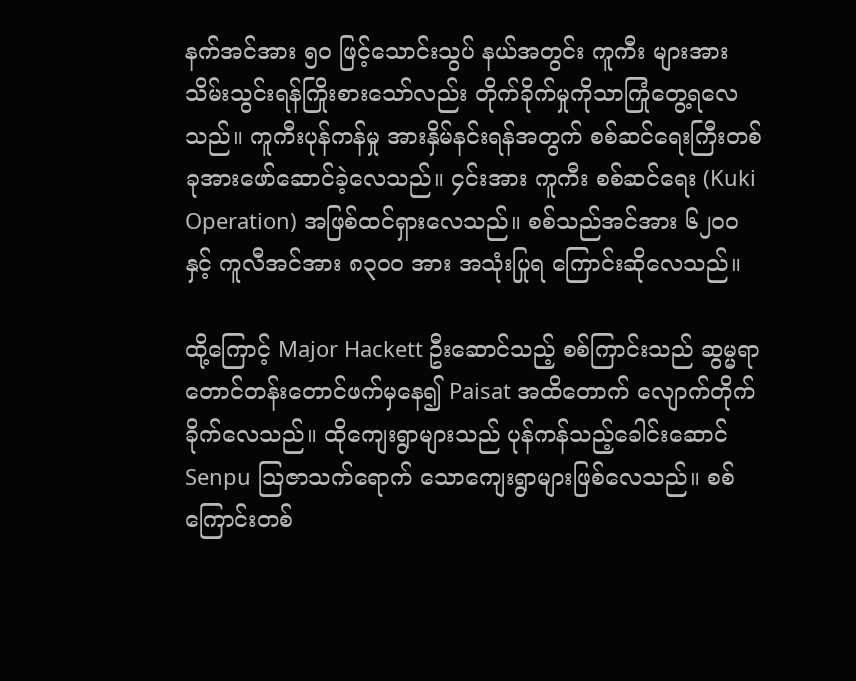နက်အင်အား ၅၀ ဖြင့်သောင်းသွပ် နယ်အတွင်း ကူကီး များအား သိမ်းသွင်းရန်ကြိုးစားသော်လည်း တိုက်ခိုက်မှုကိုသာကြုံတွေ့ရလေသည်။ ကူကီးပုန်ကန်မှု အားနှိမ်နင်းရန်အတွက် စစ်ဆင်ရေးကြီးတစ်ခုအားဖော်ဆောင်ခဲ့လေသည်။ ၄င်းအား ကူကီး စစ်ဆင်ရေး (Kuki Operation) အဖြစ်ထင်ရှားလေသည်။ စစ်သည်အင်အား ၆၂၀၀ နှင့် ကူလီအင်အား ၈၃၀၀ အား အသုံးပြုရ ကြောင်းဆိုလေသည်။

ထို့ကြောင့် Major Hackett ဦးဆောင်သည့် စစ်ကြာင်းသည် ဆွမ္မရာတောင်တန်းတောင်ဖက်မှနေ၍ Paisat အထိတောက် လျောက်တိုက်ခိုက်လေသည်။ ထိုကျေးရွာများသည် ပုန်ကန်သည့်ခေါင်းဆောင် Senpu သြဇာသက်ရောက် သောကျေးရွာများဖြစ်လေသည်။ စစ်ကြောင်းတစ်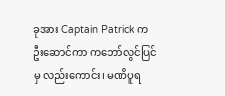ခုအား Captain Patrick က ဦးဆောင်ကာ ကဘော်လွင်ပြင်မှ လည်းကောင်း၊ မဏိပူရ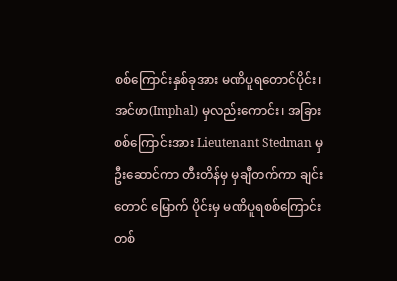စစ်ကြောင်းနှစ်ခုအား မဏိပူရတောင်ပိုင်း၊ အင်ဖာ(Imphal) မှလည်းကောင်း၊ အခြားစစ်ကြောင်းအား Lieutenant Stedman မှဦးဆောင်ကာ တီးတိန်မှ မှချီတက်ကာ ချင်းတောင် မြောက် ပိုင်းမှ မဏိပူရစစ်ကြောင်းတစ်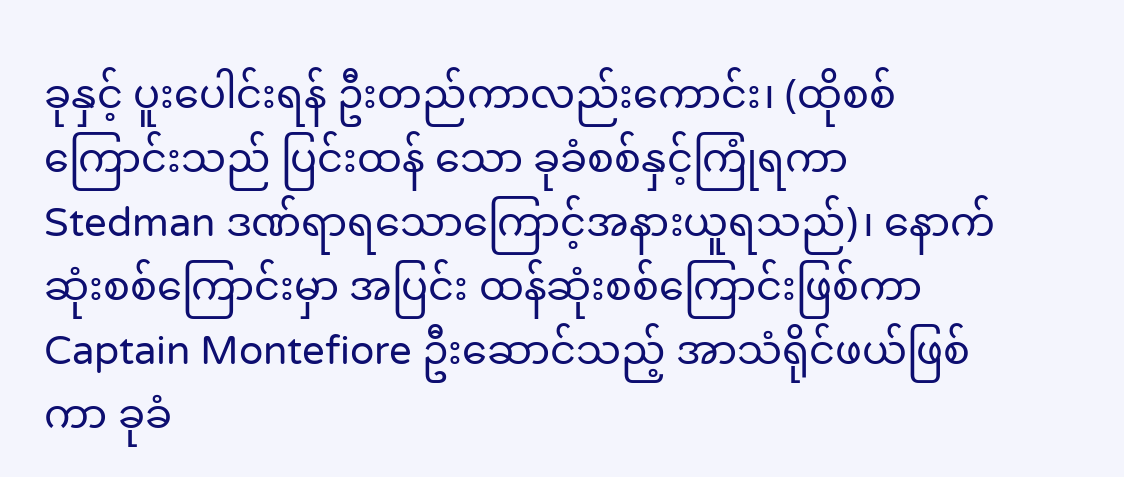ခုနှင့် ပူးပေါင်းရန် ဦးတည်ကာလည်းကောင်း၊ (ထိုစစ်ကြောင်းသည် ပြင်းထန် သော ခုခံစစ်နှင့်ကြုံရကာ Stedman ဒဏ်ရာရသောကြောင့်အနားယူရသည်)၊ နောက်ဆုံးစစ်ကြောင်းမှာ အပြင်း ထန်ဆုံးစစ်ကြောင်းဖြစ်ကာ Captain Montefiore ဦးဆောင်သည့် အာသံရိုင်ဖယ်ဖြစ်ကာ ခုခံ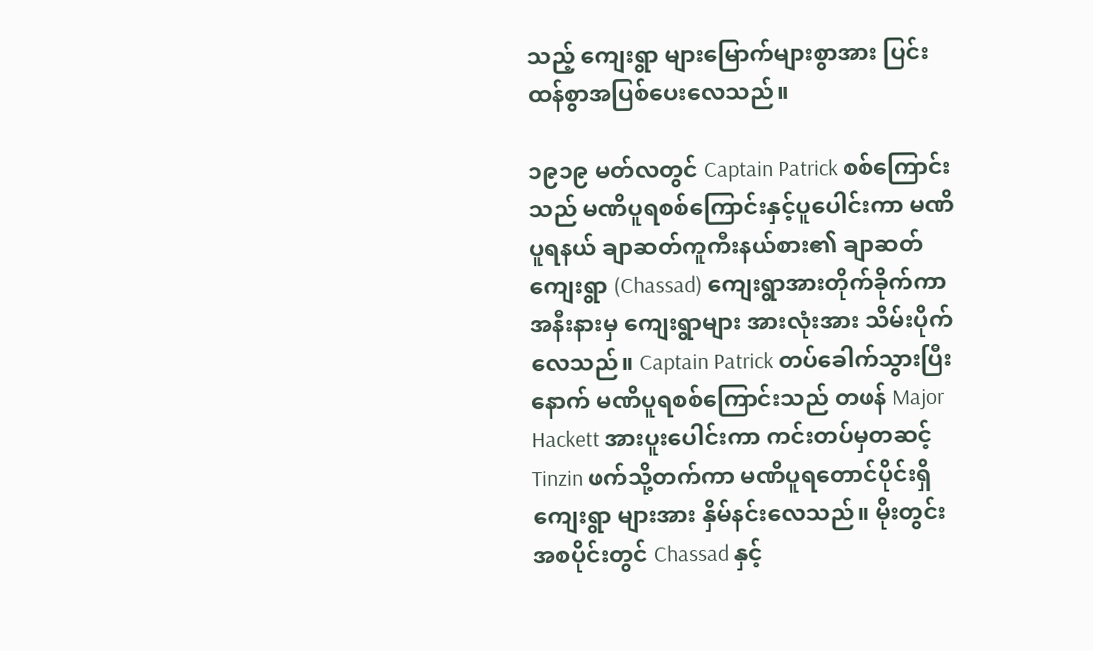သည့် ကျေးရွာ များမြောက်များစွာအား ပြင်းထန်စွာအပြစ်ပေးလေသည်။

၁၉၁၉ မတ်လတွင် Captain Patrick စစ်ကြောင်းသည် မဏိပူရစစ်ကြောင်းနှင့်ပူပေါင်းကာ မဏိပူရနယ် ချာဆတ်ကူကီးနယ်စား၏ ချာဆတ်ကျေးရွာ (Chassad) ကျေးရွာအားတိုက်ခိုက်ကာအနီးနားမှ ကျေးရွာများ အားလုံးအား သိမ်းပိုက်လေသည်။ Captain Patrick တပ်ခေါက်သွားပြီးနောက် မဏိပူရစစ်ကြောင်းသည် တဖန် Major Hackett အားပူးပေါင်းကာ ကင်းတပ်မှတဆင့် Tinzin ဖက်သို့တက်ကာ မဏိပူရတောင်ပိုင်းရှိကျေးရွာ များအား နှိမ်နင်းလေသည်။ မိုးတွင်းအစပိုင်းတွင် Chassad နှင့်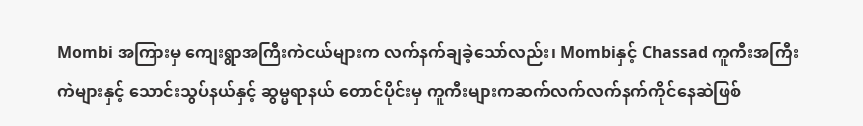Mombi အကြားမှ ကျေးရွာအကြီးကဲငယ်များက လက်နက်ချခဲ့သော်လည်း၊ Mombiနှင့် Chassad ကူကီးအကြီးကဲများနှင့် သောင်းသွပ်နယ်နှင့် ဆွမ္မရာနယ် တောင်ပိုင်းမှ ကူကီးများကဆက်လက်လက်နက်ကိုင်နေဆဲဖြစ်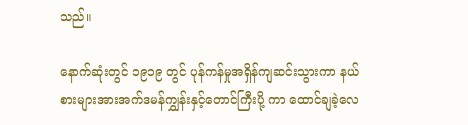သည်။

နောက်ဆုံးတွင် ၁၉၁၉ တွင် ပုန်ကန်မှုအရှိန်ကျဆင်းသွားကာ နယ်စားများအားအက်ဒမန်ကျွှန်းနှင့်တောင်ကြီးပို့ ကာ ထောင်ချခဲ့လေ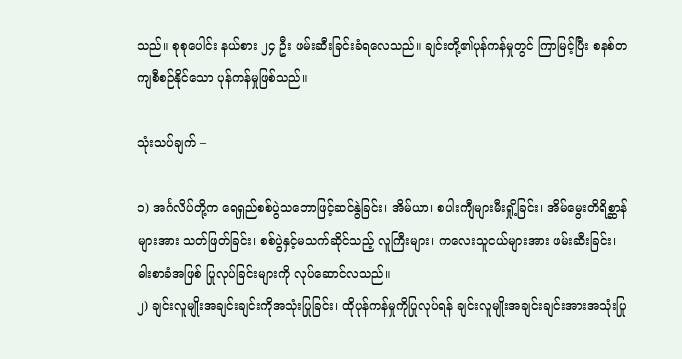သည်။ စုစုပေါင်း နယ်စား ၂၄ ဦး ဖမ်းဆီးခြင်းခံရလေသည်။ ချင်းတို့၏ပုန်ကန်မှုတွင် ကြာမြင့်ပြီး စနစ်တကျစီစဉ်နိုင်သော ပုန်ကန်မှုဖြစ်သည်။

သုံးသပ်ချက် –

၁) အင်္ဂလိပ်တို့က ရေရှည်စစ်ပွဲသဘောဖြင့်ဆင်နွဲခြင်း၊ အိမ်ယာ၊ စပါးကျီများမီးရှို့ခြင်း၊ အိမ်မွေးတိရိစ္ဆာန်များအား သတ်ဖြတ်ခြင်း၊ စစ်ပွဲနှင့်မသက်ဆိုင်သည့် လူကြီးများ၊ ကလေးသူငယ်များအား ဖမ်းဆီးခြင်း၊ ဓါးစာခံအဖြစ် ပြုလုပ်ခြင်းများကို လုပ်ဆောင်လသည်။
၂) ချင်းလူမျိုးအချင်းချင်းကိုအသုံးပြုခြင်း၊ ထိုပုန်ကန်မှုကိုပြုလုပ်ရန် ချင်းလူမျိုးအချင်းချင်းအားအသုံးပြု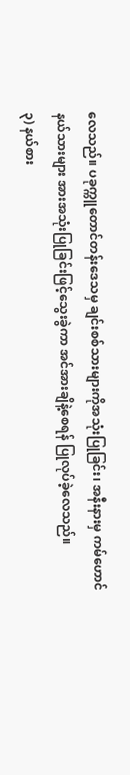လေသည်။ ပခုက္ကူတောင်တန်းဒေသမှ ချင်းစစ်သားများကိုအသုံးပြုခြင်း၊ အနီးနားမှ ကမ်ဟောင်နယ်သားများ အားအသုံးပြုခြင်းဖြင့်သွေးခွဲကာ အင်အားချိနဲ့စေရန် ပြုလုပ်ခဲ့လေသည်။
၃) နယ်စား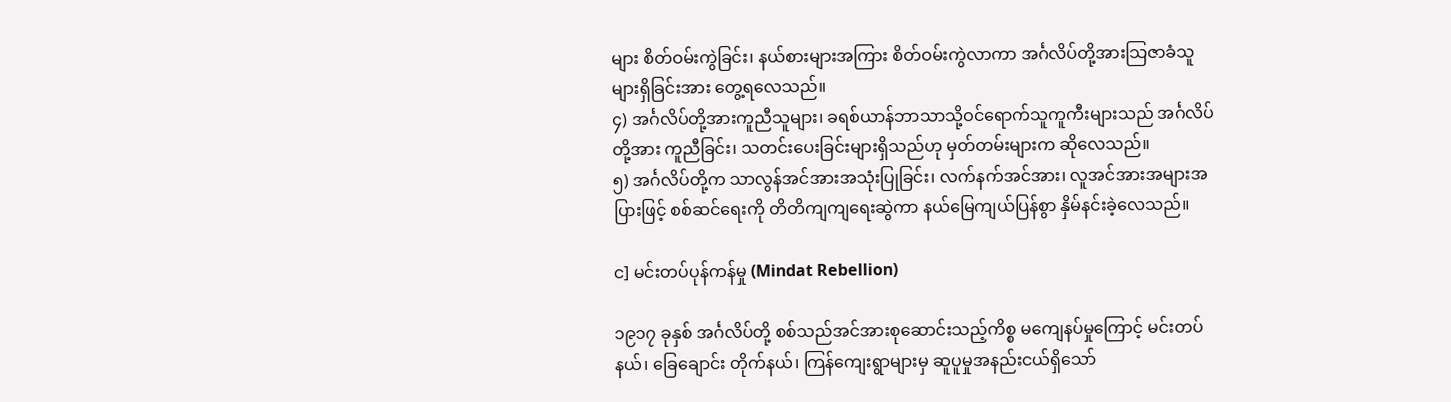များ စိတ်ဝမ်းကွဲခြင်း၊ နယ်စားများအကြား စိတ်ဝမ်းကွဲလာကာ အင်္ဂလိပ်တို့အားသြဇာခံသူများရှိခြင်းအား တွေ့ရလေသည်။
၄) အင်္ဂလိပ်တို့အားကူညီသူများ၊ ခရစ်ယာန်ဘာသာသို့ဝင်ရောက်သူကူကီးများသည် အင်္ဂလိပ်တို့အား ကူညီခြင်း၊ သတင်းပေးခြင်းများရှိသည်ဟု မှတ်တမ်းများက ဆိုလေသည်။
၅) အင်္ဂလိပ်တို့က သာလွန်အင်အားအသုံးပြုခြင်း၊ လက်နက်အင်အား၊ လူအင်အားအများအပြားဖြင့် စစ်ဆင်ရေးကို တိတိကျကျရေးဆွဲကာ နယ်မြေကျယ်ပြန်စွာ နှိမ်နင်းခဲ့လေသည်။

င] မင်းတပ်ပုန်ကန်မှု (Mindat Rebellion)

၁၉၁၇ ခုနှစ် အင်္ဂလိပ်တို့ စစ်သည်အင်အားစုဆောင်းသည့်ကိစ္စ မကျေနပ်မှုကြောင့် မင်းတပ်နယ်၊ ခြေချောင်း တိုက်နယ်၊ ကြန်ကျေးရွာများမှ ဆူပူမှုအနည်းငယ်ရှိသော်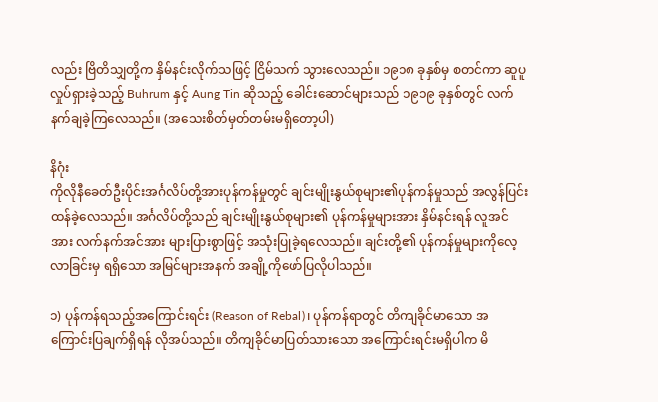လည်း ဗြိတိသျှတို့က နှိမ်နင်းလိုက်သဖြင့် ငြိမ်သက် သွားလေသည်။ ၁၉၁၈ ခုနှစ်မှ စတင်ကာ ဆူပူလှုပ်ရှားခဲ့သည့် Buhrum နှင့် Aung Tin ဆိုသည့် ခေါင်းဆောင်များသည် ၁၉၁၉ ခုနှစ်တွင် လက်နက်ချခဲ့ကြလေသည်။ (အသေးစိတ်မှတ်တမ်းမရှိတော့ပါ)

နိဂုံး
ကိုလိုနီခေတ်ဦးပိုင်းအင်္ဂလိပ်တို့အားပုန်ကန်မှုတွင် ချင်းမျိုးနွယ်စုများ၏ပုန်ကန်မှုသည် အလွန်ပြင်းထန်ခဲ့လေသည်။ အင်္ဂလိပ်တို့သည် ချင်းမျိုးနွယ်စုများ၏ ပုန်ကန်မှုများအား နှိမ်နင်းရန် လူအင်အား လက်နက်အင်အား များပြားစွာဖြင့် အသုံးပြုခဲ့ရလေသည်။ ချင်းတို့၏ ပုန်ကန်မှုများကိုလေ့လာခြင်းမှ ရရှိသော အမြင်များအနက် အချို့ကိုဖော်ပြလိုပါသည်။

၁) ပုန်ကန်ရသည့်အကြောင်းရင်း (Reason of Rebal)၊ ပုန်ကန်ရာတွင် တိကျခိုင်မာသော အကြောင်းပြချက်ရှိရန် လိုအပ်သည်။ တိကျခိုင်မာပြတ်သားသော အကြောင်းရင်းမရှိပါက မိ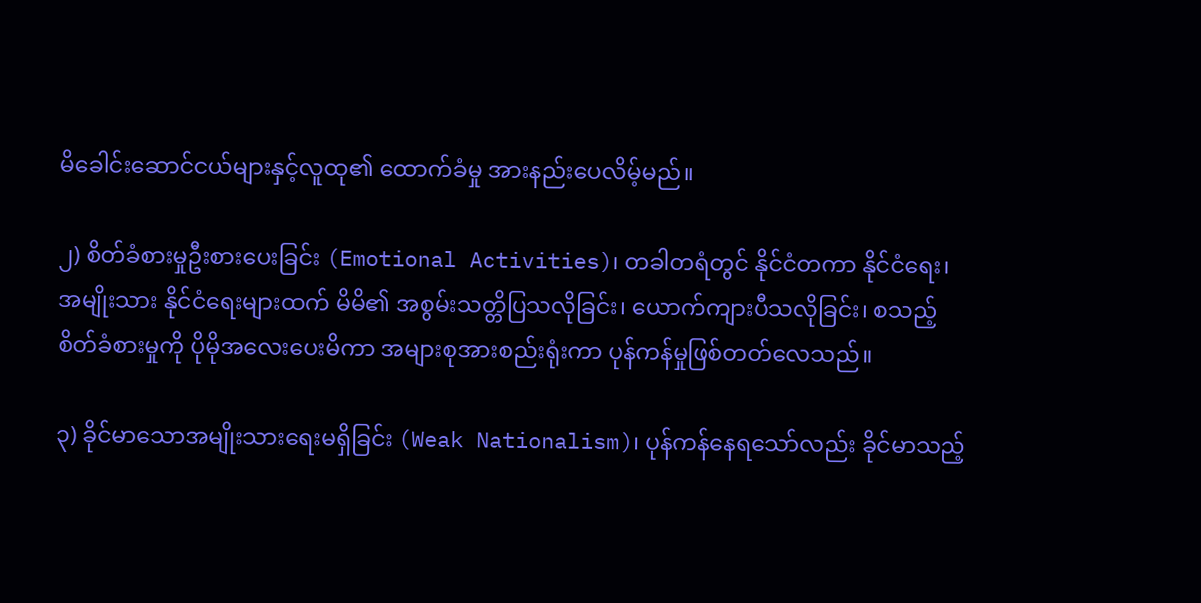မိခေါင်းဆောင်ငယ်များနှင့်လူထု၏ ထောက်ခံမှု အားနည်းပေလိမ့်မည်။

၂) စိတ်ခံစားမှုဦးစားပေးခြင်း (Emotional Activities)၊ တခါတရံတွင် နိုင်ငံတကာ နိုင်ငံရေး၊ အမျိုးသား နိုင်ငံရေးများထက် မိမိ၏ အစွမ်းသတ္တိပြသလိုခြင်း၊ ယောက်ကျားပီသလိုခြင်း၊ စသည့် စိတ်ခံစားမှုကို ပိုမိုအလေးပေးမိကာ အများစုအားစည်းရုံးကာ ပုန်ကန်မှုဖြစ်တတ်လေသည်။

၃) ခိုင်မာသောအမျိုးသားရေးမရှိခြင်း (Weak Nationalism)၊ ပုန်ကန်နေရသော်လည်း ခိုင်မာသည့်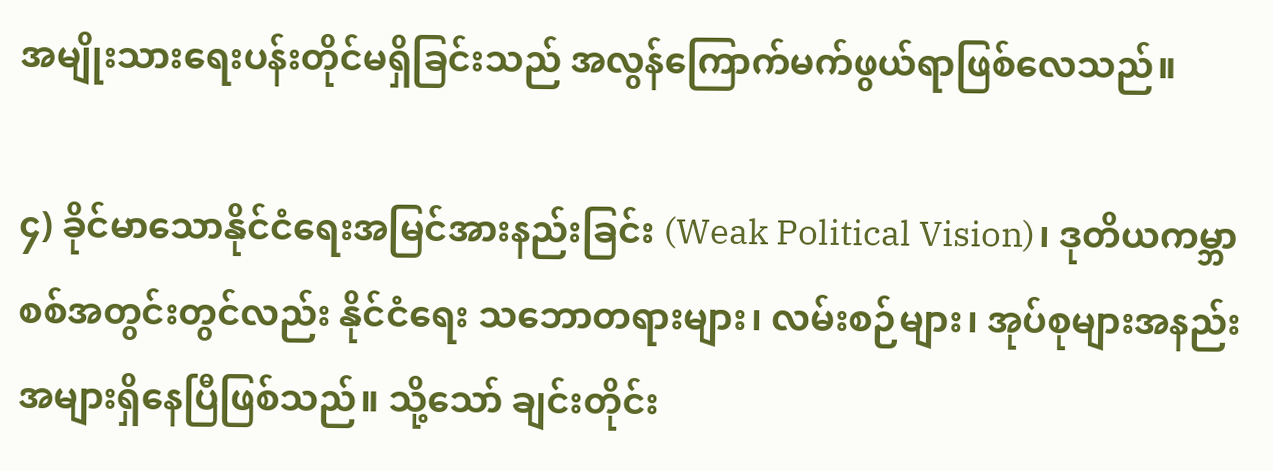အမျိုးသားရေးပန်းတိုင်မရှိခြင်းသည် အလွန်ကြောက်မက်ဖွယ်ရာဖြစ်လေသည်။

၄) ခိုင်မာသောနိုင်ငံရေးအမြင်အားနည်းခြင်း (Weak Political Vision)၊ ဒုတိယကမ္ဘာစစ်အတွင်းတွင်လည်း နိုင်ငံရေး သဘောတရားများ၊ လမ်းစဉ်များ၊ အုပ်စုများအနည်းအများရှိနေပြီဖြစ်သည်။ သို့သော် ချင်းတိုင်း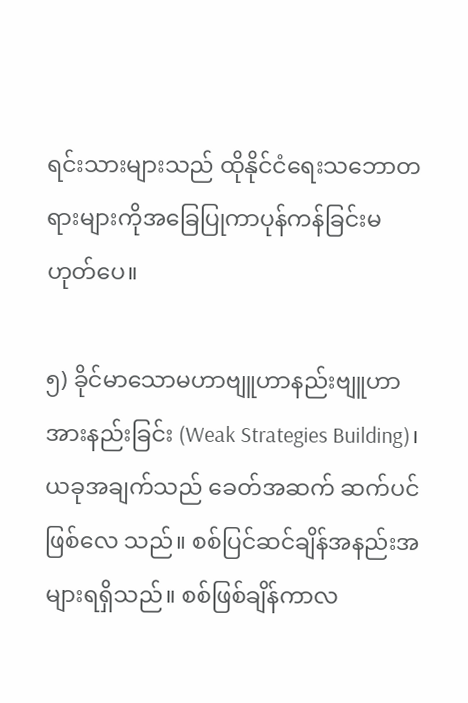ရင်းသားများသည် ထိုနိုင်ငံရေးသဘောတရားများကိုအခြေပြုကာပုန်ကန်ခြင်းမဟုတ်ပေ။

၅) ခိုင်မာသောမဟာဗျူဟာနည်းဗျူဟာအားနည်းခြင်း (Weak Strategies Building)၊ ယခုအချက်သည် ခေတ်အဆက် ဆက်ပင်ဖြစ်လေ သည်။ စစ်ပြင်ဆင်ချိန်အနည်းအများရရှိသည်။ စစ်ဖြစ်ချိန်ကာလ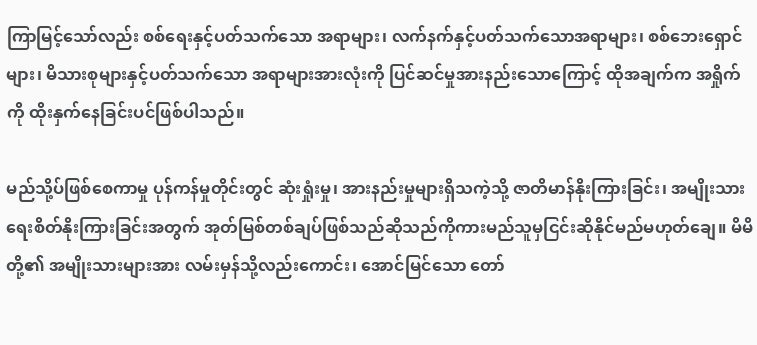ကြာမြင့်သော်လည်း စစ်ရေးနှင့်ပတ်သက်သော အရာများ၊ လက်နက်နှင့်ပတ်သက်သောအရာများ၊ စစ်ဘေးရှောင်များ၊ မိသားစုများနှင့်ပတ်သက်သော အရာများအားလုံးကို ပြင်ဆင်မှုအားနည်းသောကြောင့် ထိုအချက်က အရှိုက်ကို ထိုးနှက်နေခြင်းပင်ဖြစ်ပါသည်။

မည်သို့ပ်ဖြစ်စေကာမှု ပုန်ကန်မှုတိုင်းတွင် ဆုံးရှုံးမှု၊ အားနည်းမှုများရှိသကဲ့သို့ ဇာတိမာန်နိုးကြားခြင်း၊ အမျိုးသားရေးစိတ်နိုးကြားခြင်းအတွက် အုတ်မြစ်တစ်ချပ်ဖြစ်သည်ဆိုသည်ကိုကားမည်သူမှငြင်းဆိုနိုင်မည်မဟုတ်ချေ။ မိမိတို့၏ အမျိုးသားများအား လမ်းမှန်သို့လည်းကောင်း၊ အောင်မြင်သော တော်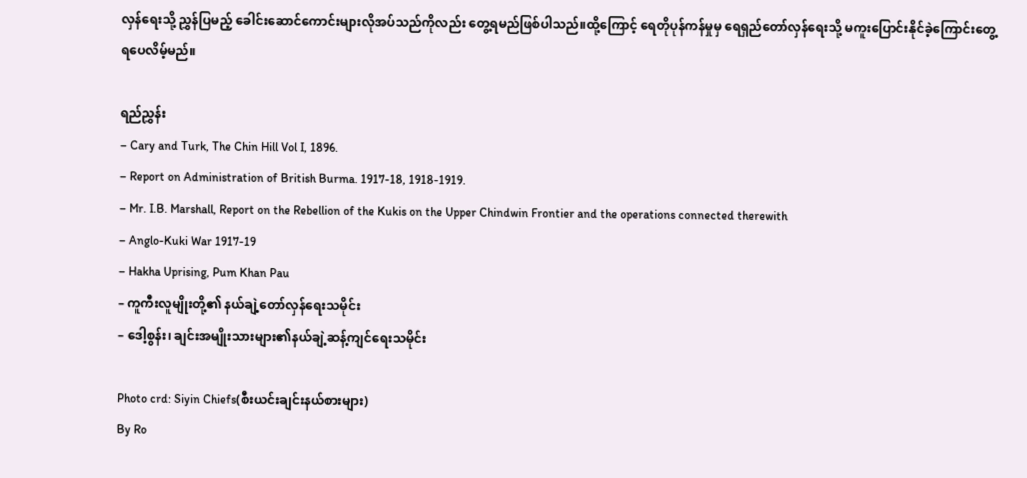လှန်ရေးသို့ ညွှန်ပြမည့် ခေါင်းဆောင်ကောင်းများလိုအပ်သည်ကိုလည်း တွေ့ရမည်ဖြစ်ပါသည်။ထို့ကြောင့် ရေတိုပုန်ကန်မှုမှ ရေရှည်တော်လှန်ရေးသို့ မကူးပြောင်းနိုင်ခဲ့ကြောင်းတွေ့ရပေလိမ့်မည်။

ရည်ညွှန်း
– Cary and Turk, The Chin Hill Vol I, 1896.
– Report on Administration of British Burma. 1917-18, 1918-1919.
– Mr. I.B. Marshall, Report on the Rebellion of the Kukis on the Upper Chindwin Frontier and the operations connected therewith
– Anglo-Kuki War 1917-19
– Hakha Uprising, Pum Khan Pau
– ကူကီးလူမျိုးတို့၏ နယ်ချဲ့တော်လှန်ရေးသမိုင်း
– ဒေါ့စွန်း၊ ချင်းအမျိုးသားများ၏နယ်ချဲ့ဆန့်ကျင်ရေးသမိုင်း

Photo crd: Siyin Chiefs(စီးယင်းချင်းနယ်စားများ)
By Ro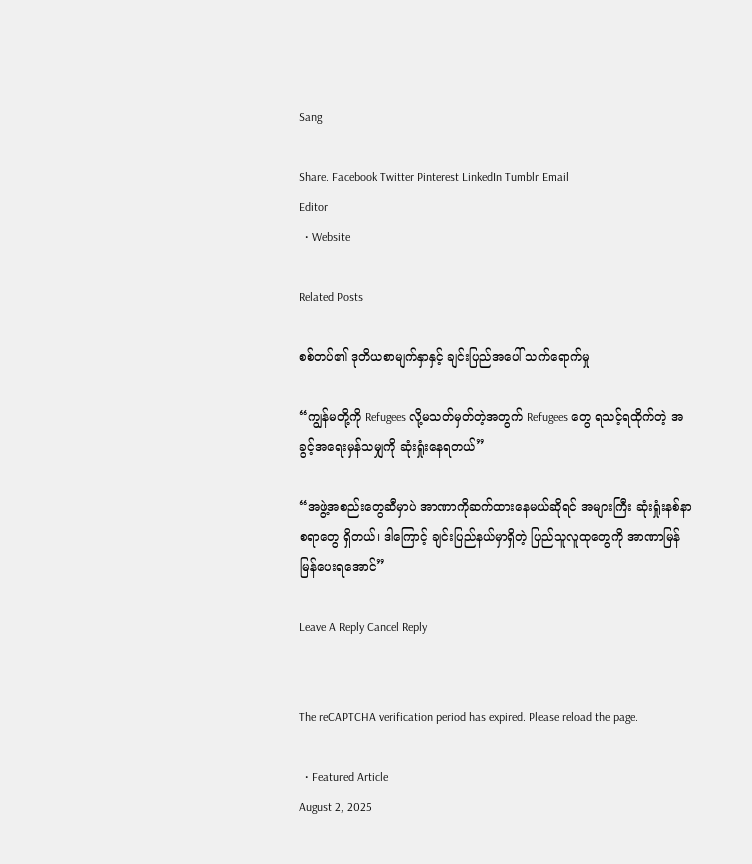Sang

Share. Facebook Twitter Pinterest LinkedIn Tumblr Email
Editor
  • Website

Related Posts

စစ်တပ်၏ ဒုတိယစာမျက်နှာနှင့် ချင်းပြည်အပေါ် သက်ရောက်မှု

“ကျွန်မတို့ကို Refugees လို့မသတ်မှတ်တဲ့အတွက် Refugees တွေ ရသင့်ရထိုက်တဲ့ အခွင့်အရေးမှန်သမျှကို ဆုံးရှုံးနေရတယ်”

“အဖွဲ့အစည်းတွေဆီမှာပဲ အာဏာကိုဆက်ထားနေမယ်ဆိုရင် အများကြီး ဆုံးရှုံးနစ်နာစရာတွေ ရှိတယ်၊ ဒါကြောင့် ချင်းပြည်နယ်မှာရှိတဲ့ ပြည်သူလူထုတွေကို အာဏာမြန်မြန်ပေးရအောင်”

Leave A Reply Cancel Reply


The reCAPTCHA verification period has expired. Please reload the page.

  • Featured Article
August 2, 2025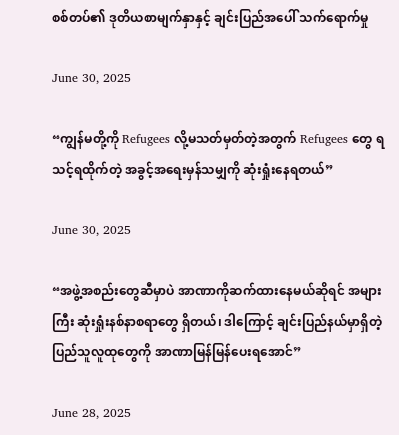စစ်တပ်၏ ဒုတိယစာမျက်နှာနှင့် ချင်းပြည်အပေါ် သက်ရောက်မှု

June 30, 2025

“ကျွန်မတို့ကို Refugees လို့မသတ်မှတ်တဲ့အတွက် Refugees တွေ ရသင့်ရထိုက်တဲ့ အခွင့်အရေးမှန်သမျှကို ဆုံးရှုံးနေရတယ်”

June 30, 2025

“အဖွဲ့အစည်းတွေဆီမှာပဲ အာဏာကိုဆက်ထားနေမယ်ဆိုရင် အများကြီး ဆုံးရှုံးနစ်နာစရာတွေ ရှိတယ်၊ ဒါကြောင့် ချင်းပြည်နယ်မှာရှိတဲ့ ပြည်သူလူထုတွေကို အာဏာမြန်မြန်ပေးရအောင်”

June 28, 2025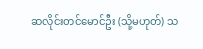ဆလိုင်းတင်မောင်ဦး (သို့မဟုတ်) သ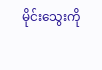မိုင်း‌သွေးကို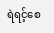ရဲရင့်စေ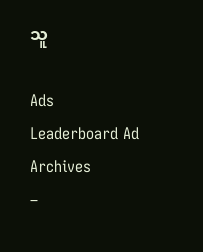သူ

Ads
Leaderboard Ad
Archives
–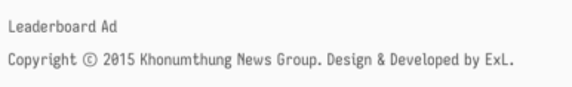Leaderboard Ad
Copyright © 2015 Khonumthung News Group. Design & Developed by ExL.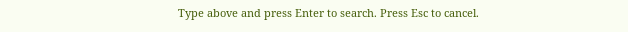Type above and press Enter to search. Press Esc to cancel.